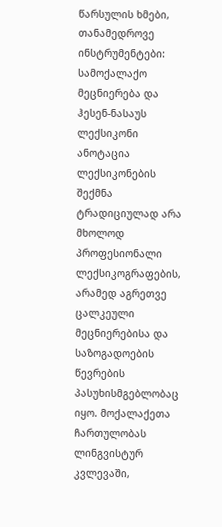წარსულის ხმები, თანამედროვე ინსტრუმენტები: სამოქალაქო მეცნიერება და ჰესენ-ნასაუს ლექსიკონი
ანოტაცია
ლექსიკონების შექმნა ტრადიციულად არა მხოლოდ პროფესიონალი ლექსიკოგრაფების, არამედ აგრეთვე ცალკეული მეცნიერებისა და საზოგადოების წევრების პასუხისმგებლობაც იყო. მოქალაქეთა ჩართულობას ლინგვისტურ კვლევაში,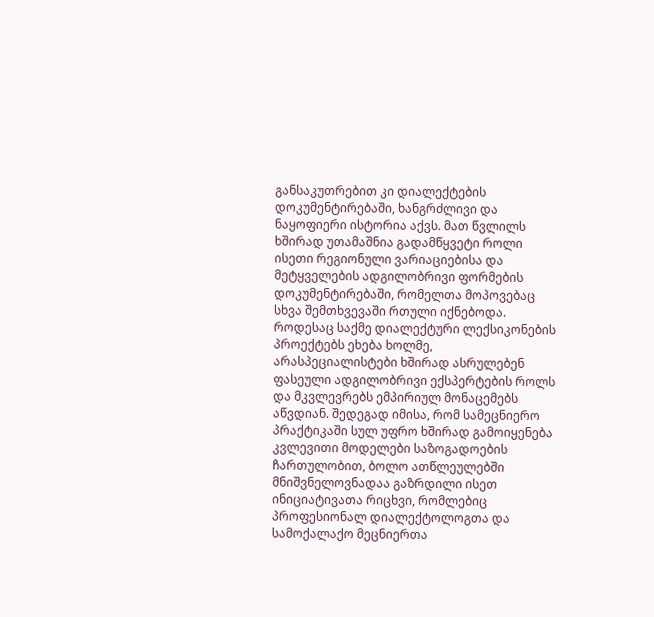განსაკუთრებით კი დიალექტების დოკუმენტირებაში, ხანგრძლივი და ნაყოფიერი ისტორია აქვს. მათ წვლილს ხშირად უთამაშნია გადამწყვეტი როლი ისეთი რეგიონული ვარიაციებისა და მეტყველების ადგილობრივი ფორმების დოკუმენტირებაში, რომელთა მოპოვებაც სხვა შემთხვევაში რთული იქნებოდა. როდესაც საქმე დიალექტური ლექსიკონების პროექტებს ეხება ხოლმე, არასპეციალისტები ხშირად ასრულებენ ფასეული ადგილობრივი ექსპერტების როლს და მკვლევრებს ემპირიულ მონაცემებს აწვდიან. შედეგად იმისა, რომ სამეცნიერო პრაქტიკაში სულ უფრო ხშირად გამოიყენება კვლევითი მოდელები საზოგადოების ჩართულობით, ბოლო ათწლეულებში მნიშვნელოვნადაა გაზრდილი ისეთ ინიციატივათა რიცხვი, რომლებიც პროფესიონალ დიალექტოლოგთა და სამოქალაქო მეცნიერთა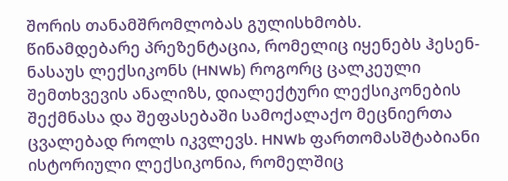შორის თანამშრომლობას გულისხმობს.
წინამდებარე პრეზენტაცია, რომელიც იყენებს ჰესენ-ნასაუს ლექსიკონს (HNWb) როგორც ცალკეული შემთხვევის ანალიზს, დიალექტური ლექსიკონების შექმნასა და შეფასებაში სამოქალაქო მეცნიერთა ცვალებად როლს იკვლევს. HNWb ფართომასშტაბიანი ისტორიული ლექსიკონია, რომელშიც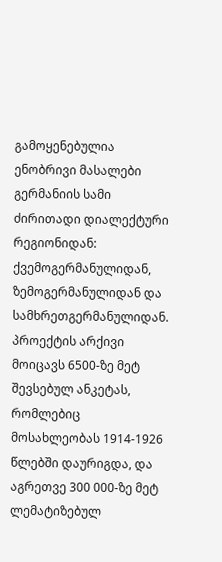გამოყენებულია ენობრივი მასალები გერმანიის სამი ძირითადი დიალექტური რეგიონიდან: ქვემოგერმანულიდან, ზემოგერმანულიდან და სამხრეთგერმანულიდან. პროექტის არქივი მოიცავს 6500-ზე მეტ შევსებულ ანკეტას, რომლებიც მოსახლეობას 1914-1926 წლებში დაურიგდა, და აგრეთვე 300 000-ზე მეტ ლემატიზებულ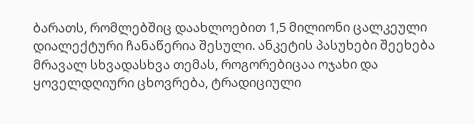ბარათს, რომლებშიც დაახლოებით 1,5 მილიონი ცალკეული დიალექტური ჩანაწერია შესული. ანკეტის პასუხები შეეხება მრავალ სხვადასხვა თემას, როგორებიცაა ოჯახი და ყოველდღიური ცხოვრება, ტრადიციული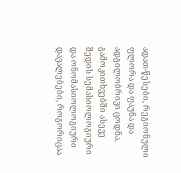ადათ-წესები, რეგიონული ფლორა და ფაუნა და ადგილობრივი ცოდნა. გამოკითხვებში ასევე შედის სემასიოლოგიური და ონომასიოლოგიური დავალებები, როგორიცაა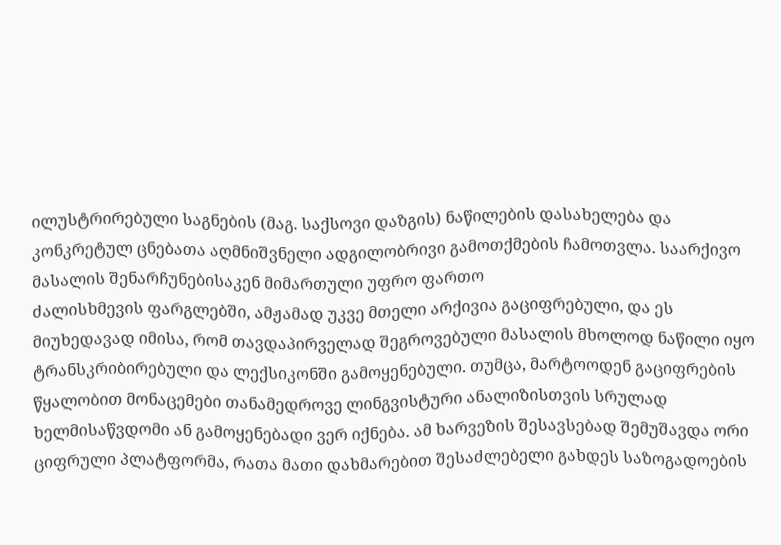ილუსტრირებული საგნების (მაგ. საქსოვი დაზგის) ნაწილების დასახელება და კონკრეტულ ცნებათა აღმნიშვნელი ადგილობრივი გამოთქმების ჩამოთვლა. საარქივო მასალის შენარჩუნებისაკენ მიმართული უფრო ფართო
ძალისხმევის ფარგლებში, ამჟამად უკვე მთელი არქივია გაციფრებული, და ეს მიუხედავად იმისა, რომ თავდაპირველად შეგროვებული მასალის მხოლოდ ნაწილი იყო ტრანსკრიბირებული და ლექსიკონში გამოყენებული. თუმცა, მარტოოდენ გაციფრების წყალობით მონაცემები თანამედროვე ლინგვისტური ანალიზისთვის სრულად ხელმისაწვდომი ან გამოყენებადი ვერ იქნება. ამ ხარვეზის შესავსებად შემუშავდა ორი ციფრული პლატფორმა, რათა მათი დახმარებით შესაძლებელი გახდეს საზოგადოების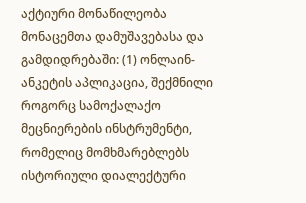აქტიური მონაწილეობა მონაცემთა დამუშავებასა და გამდიდრებაში: (1) ონლაინ-ანკეტის აპლიკაცია, შექმნილი როგორც სამოქალაქო მეცნიერების ინსტრუმენტი, რომელიც მომხმარებლებს ისტორიული დიალექტური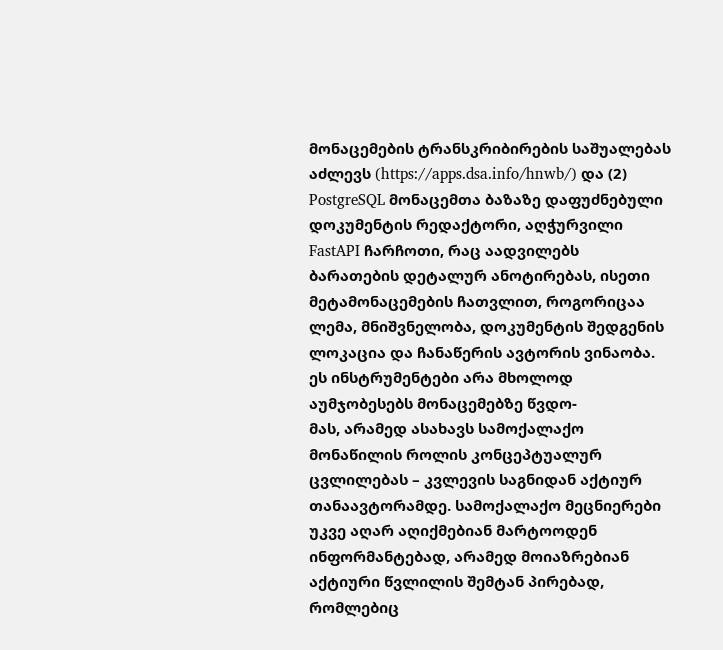მონაცემების ტრანსკრიბირების საშუალებას აძლევს (https://apps.dsa.info/hnwb/) და (2) PostgreSQL მონაცემთა ბაზაზე დაფუძნებული დოკუმენტის რედაქტორი, აღჭურვილი FastAPI ჩარჩოთი, რაც აადვილებს ბარათების დეტალურ ანოტირებას, ისეთი მეტამონაცემების ჩათვლით, როგორიცაა ლემა, მნიშვნელობა, დოკუმენტის შედგენის ლოკაცია და ჩანაწერის ავტორის ვინაობა. ეს ინსტრუმენტები არა მხოლოდ აუმჯობესებს მონაცემებზე წვდო-
მას, არამედ ასახავს სამოქალაქო მონაწილის როლის კონცეპტუალურ ცვლილებას – კვლევის საგნიდან აქტიურ თანაავტორამდე. სამოქალაქო მეცნიერები უკვე აღარ აღიქმებიან მარტოოდენ ინფორმანტებად, არამედ მოიაზრებიან აქტიური წვლილის შემტან პირებად, რომლებიც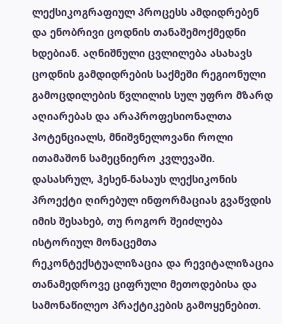ლექსიკოგრაფიულ პროცესს ამდიდრებენ და ენობრივი ცოდნის თანაშემოქმედნი ხდებიან. აღნიშნული ცვლილება ასახავს ცოდნის გამდიდრების საქმეში რეგიონული გამოცდილების წვლილის სულ უფრო მზარდ აღიარებას და არაპროფესიონალთა პოტენციალს, მნიშვნელოვანი როლი ითამაშონ სამეცნიერო კვლევაში. დასასრულ, ჰესენ-ნასაუს ლექსიკონის პროექტი ღირებულ ინფორმაციას გვაწვდის იმის შესახებ, თუ როგორ შეიძლება ისტორიულ მონაცემთა რეკონტექსტუალიზაცია და რევიტალიზაცია თანამედროვე ციფრული მეთოდებისა და სამონაწილეო პრაქტიკების გამოყენებით.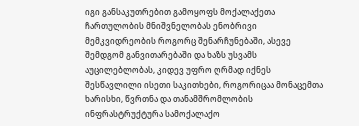იგი განსაკუთრებით გამოყოფს მოქალაქეთა ჩართულობის მნიშვნელობას ენობრივი მემკვიდრეობის როგორც შენარჩუნებაში, ასევე შემდგომ განვითარებაში და ხაზს უსვამს აუცილებლობას, კიდევ უფრო ღრმად იქნეს შესწავლილი ისეთი საკითხები, როგორიცაა მონაცემთა ხარისხი, წვრთნა და თანამშრომლობის ინფრასტრუქტურა სამოქალაქო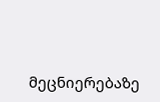მეცნიერებაზე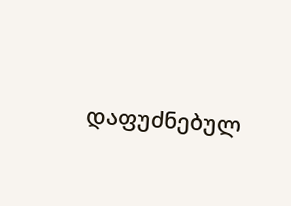დაფუძნებულ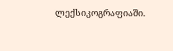ლექსიკოგრაფიაში.